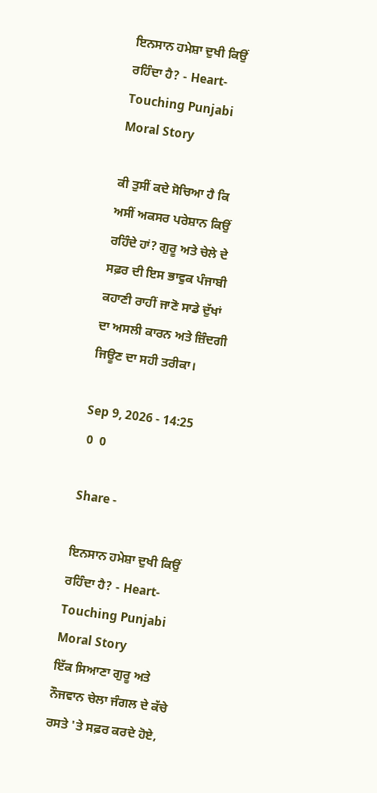ਇਨਸਾਨ ਹਮੇਸ਼ਾ ਦੁਖੀ ਕਿਉਂ ਰਹਿੰਦਾ ਹੈ? - Heart-Touching Punjabi Moral Story

ਕੀ ਤੁਸੀਂ ਕਦੇ ਸੋਚਿਆ ਹੈ ਕਿ ਅਸੀਂ ਅਕਸਰ ਪਰੇਸ਼ਾਨ ਕਿਉਂ ਰਹਿੰਦੇ ਹਾਂ? ਗੁਰੂ ਅਤੇ ਚੇਲੇ ਦੇ ਸਫ਼ਰ ਦੀ ਇਸ ਭਾਵੁਕ ਪੰਜਾਬੀ ਕਹਾਣੀ ਰਾਹੀਂ ਜਾਣੋ ਸਾਡੇ ਦੁੱਖਾਂ ਦਾ ਅਸਲੀ ਕਾਰਨ ਅਤੇ ਜ਼ਿੰਦਗੀ ਜਿਊਣ ਦਾ ਸਹੀ ਤਰੀਕਾ।

Sep 9, 2026 - 14:25
 0  0

Share -

ਇਨਸਾਨ ਹਮੇਸ਼ਾ ਦੁਖੀ ਕਿਉਂ ਰਹਿੰਦਾ ਹੈ? - Heart-Touching Punjabi Moral Story
ਇੱਕ ਸਿਆਣਾ ਗੁਰੂ ਅਤੇ ਨੌਜਵਾਨ ਚੇਲਾ ਜੰਗਲ ਦੇ ਕੱਚੇ ਰਸਤੇ 'ਤੇ ਸਫ਼ਰ ਕਰਦੇ ਹੋਏ,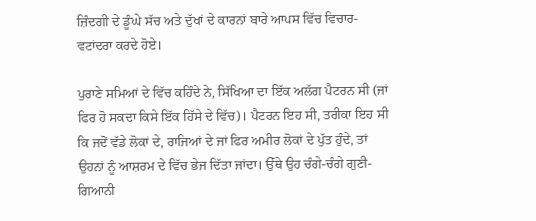ਜ਼ਿੰਦਗੀ ਦੇ ਡੂੰਘੇ ਸੱਚ ਅਤੇ ਦੁੱਖਾਂ ਦੇ ਕਾਰਨਾਂ ਬਾਰੇ ਆਪਸ ਵਿੱਚ ਵਿਚਾਰ-ਵਟਾਂਦਰਾ ਕਰਦੇ ਹੋਏ।

ਪੁਰਾਣੇ ਸਮਿਆਂ ਦੇ ਵਿੱਚ ਕਹਿੰਦੇ ਨੇ, ਸਿੱਖਿਆ ਦਾ ਇੱਕ ਅਲੱਗ ਪੈਟਰਨ ਸੀ (ਜਾਂ ਫਿਰ ਹੋ ਸਕਦਾ ਕਿਸੇ ਇੱਕ ਹਿੱਸੇ ਦੇ ਵਿੱਚ)। ਪੈਟਰਨ ਇਹ ਸੀ, ਤਰੀਕਾ ਇਹ ਸੀ ਕਿ ਜਦੋਂ ਵੱਡੇ ਲੋਕਾਂ ਦੇ, ਰਾਜਿਆਂ ਦੇ ਜਾਂ ਫਿਰ ਅਮੀਰ ਲੋਕਾਂ ਦੇ ਪੁੱਤ ਹੁੰਦੇ, ਤਾਂ ਉਹਨਾਂ ਨੂੰ ਆਸ਼ਰਮ ਦੇ ਵਿੱਚ ਭੇਜ ਦਿੱਤਾ ਜਾਂਦਾ। ਉੱਥੇ ਉਹ ਚੰਗੇ-ਚੰਗੇ ਗੁਣੀ-ਗਿਆਨੀ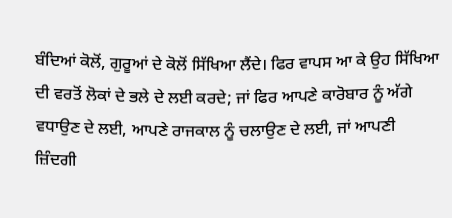ਬੰਦਿਆਂ ਕੋਲੋਂ, ਗੁਰੂਆਂ ਦੇ ਕੋਲੋਂ ਸਿੱਖਿਆ ਲੈਂਦੇ। ਫਿਰ ਵਾਪਸ ਆ ਕੇ ਉਹ ਸਿੱਖਿਆ ਦੀ ਵਰਤੋਂ ਲੋਕਾਂ ਦੇ ਭਲੇ ਦੇ ਲਈ ਕਰਦੇ; ਜਾਂ ਫਿਰ ਆਪਣੇ ਕਾਰੋਬਾਰ ਨੂੰ ਅੱਗੇ ਵਧਾਉਣ ਦੇ ਲਈ, ਆਪਣੇ ਰਾਜਕਾਲ ਨੂੰ ਚਲਾਉਣ ਦੇ ਲਈ, ਜਾਂ ਆਪਣੀ ਜ਼ਿੰਦਗੀ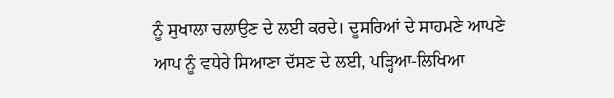ਨੂੰ ਸੁਖਾਲਾ ਚਲਾਉਣ ਦੇ ਲਈ ਕਰਦੇ। ਦੂਸਰਿਆਂ ਦੇ ਸਾਹਮਣੇ ਆਪਣੇ ਆਪ ਨੂੰ ਵਧੇਰੇ ਸਿਆਣਾ ਦੱਸਣ ਦੇ ਲਈ, ਪੜ੍ਹਿਆ-ਲਿਖਿਆ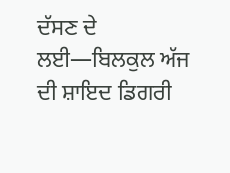ਦੱਸਣ ਦੇ ਲਈ—ਬਿਲਕੁਲ ਅੱਜ ਦੀ ਸ਼ਾਇਦ ਡਿਗਰੀ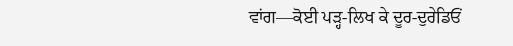ਵਾਂਗ—ਕੋਈ ਪੜ੍ਹ-ਲਿਖ ਕੇ ਦੂਰ-ਦੁਰੇਡਿਓਂ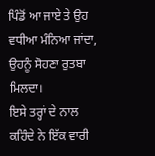ਪਿੰਡੋਂ ਆ ਜਾਏ ਤੇ ਉਹ ਵਧੀਆ ਮੰਨਿਆ ਜਾਂਦਾ, ਉਹਨੂੰ ਸੋਹਣਾ ਰੁਤਬਾ ਮਿਲਦਾ।
ਇਸੇ ਤਰ੍ਹਾਂ ਦੇ ਨਾਲ ਕਹਿੰਦੇ ਨੇ ਇੱਕ ਵਾਰੀ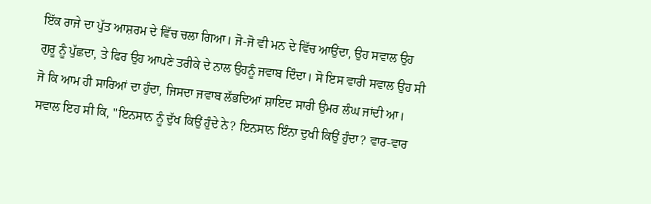ਇੱਕ ਰਾਜੇ ਦਾ ਪੁੱਤ ਆਸ਼ਰਮ ਦੇ ਵਿੱਚ ਚਲਾ ਗਿਆ। ਜੋ-ਜੋ ਵੀ ਮਨ ਦੇ ਵਿੱਚ ਆਉਂਦਾ, ਉਹ ਸਵਾਲ ਉਹ ਗੁਰੂ ਨੂੰ ਪੁੱਛਦਾ, ਤੇ ਫਿਰ ਉਹ ਆਪਣੇ ਤਰੀਕੇ ਦੇ ਨਾਲ ਉਹਨੂੰ ਜਵਾਬ ਦਿੰਦਾ। ਸੋ ਇਸ ਵਾਰੀ ਸਵਾਲ ਉਹ ਸੀ ਜੋ ਕਿ ਆਮ ਹੀ ਸਾਰਿਆਂ ਦਾ ਹੁੰਦਾ, ਜਿਸਦਾ ਜਵਾਬ ਲੱਭਦਿਆਂ ਸ਼ਾਇਦ ਸਾਰੀ ਉਮਰ ਲੰਘ ਜਾਂਦੀ ਆ। ਸਵਾਲ ਇਹ ਸੀ ਕਿ, "ਇਨਸਾਨ ਨੂੰ ਦੁੱਖ ਕਿਉਂ ਹੁੰਦੇ ਨੇ? ਇਨਸਾਨ ਇੰਨਾ ਦੁਖੀ ਕਿਉਂ ਹੁੰਦਾ? ਵਾਰ-ਵਾਰ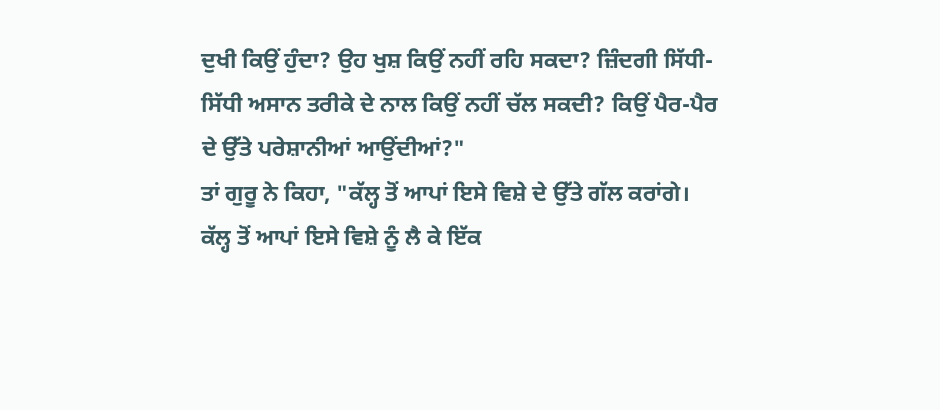ਦੁਖੀ ਕਿਉਂ ਹੁੰਦਾ? ਉਹ ਖੁਸ਼ ਕਿਉਂ ਨਹੀਂ ਰਹਿ ਸਕਦਾ? ਜ਼ਿੰਦਗੀ ਸਿੱਧੀ-ਸਿੱਧੀ ਅਸਾਨ ਤਰੀਕੇ ਦੇ ਨਾਲ ਕਿਉਂ ਨਹੀਂ ਚੱਲ ਸਕਦੀ? ਕਿਉਂ ਪੈਰ-ਪੈਰ ਦੇ ਉੱਤੇ ਪਰੇਸ਼ਾਨੀਆਂ ਆਉਂਦੀਆਂ?"
ਤਾਂ ਗੁਰੂ ਨੇ ਕਿਹਾ, "ਕੱਲ੍ਹ ਤੋਂ ਆਪਾਂ ਇਸੇ ਵਿਸ਼ੇ ਦੇ ਉੱਤੇ ਗੱਲ ਕਰਾਂਗੇ। ਕੱਲ੍ਹ ਤੋਂ ਆਪਾਂ ਇਸੇ ਵਿਸ਼ੇ ਨੂੰ ਲੈ ਕੇ ਇੱਕ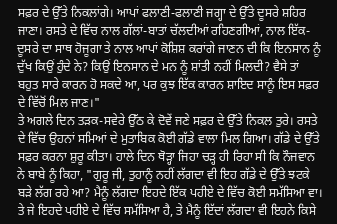ਸਫ਼ਰ ਦੇ ਉੱਤੇ ਨਿਕਲਾਂਗੇ। ਆਪਾਂ ਫਲਾਣੀ-ਫਲਾਣੀ ਜਗ੍ਹਾ ਦੇ ਉੱਤੇ ਦੂਸਰੇ ਸ਼ਹਿਰ ਜਾਣਾ। ਰਸਤੇ ਦੇ ਵਿੱਚ ਨਾਲ ਗੱਲਾਂ-ਬਾਤਾਂ ਚੱਲਦੀਆਂ ਰਹਿਣਗੀਆਂ, ਨਾਲ ਇੱਕ-ਦੂਸਰੇ ਦਾ ਸਾਥ ਹੋਜੂਗਾ ਤੇ ਨਾਲ ਆਪਾਂ ਕੋਸ਼ਿਸ਼ ਕਰਾਂਗੇ ਜਾਣਨ ਦੀ ਕਿ ਇਨਸਾਨ ਨੂੰ ਦੁੱਖ ਕਿਉਂ ਹੁੰਦੇ ਨੇ? ਕਿਉਂ ਇਨਸਾਨ ਦੇ ਮਨ ਨੂੰ ਸ਼ਾਂਤੀ ਨਹੀਂ ਮਿਲਦੀ? ਵੈਸੇ ਤਾਂ ਬਹੁਤ ਸਾਰੇ ਕਾਰਨ ਹੋ ਸਕਦੇ ਆ, ਪਰ ਕੁਝ ਇੱਕ ਕਾਰਨ ਸ਼ਾਇਦ ਸਾਨੂੰ ਇਸ ਸਫ਼ਰ ਦੇ ਵਿੱਚੋਂ ਮਿਲ ਜਾਣ।"
ਤੇ ਅਗਲੇ ਦਿਨ ਤੜਕ-ਸਵੇਰੇ ਉੱਠ ਕੇ ਦੋਵੇਂ ਜਣੇ ਸਫ਼ਰ ਦੇ ਉੱਤੇ ਨਿਕਲ ਤੁਰੇ। ਰਸਤੇ ਦੇ ਵਿੱਚ ਉਹਨਾਂ ਸਮਿਆਂ ਦੇ ਮੁਤਾਬਿਕ ਕੋਈ ਗੱਡੇ ਵਾਲਾ ਮਿਲ ਗਿਆ। ਗੱਡੇ ਦੇ ਉੱਤੇ ਸਫ਼ਰ ਕਰਨਾ ਸ਼ੁਰੂ ਕੀਤਾ। ਹਾਲੇ ਦਿਨ ਥੋੜ੍ਹਾ ਜਿਹਾ ਚੜ੍ਹ ਹੀ ਰਿਹਾ ਸੀ ਕਿ ਨੌਜਵਾਨ ਨੇ ਬਾਬੇ ਨੂੰ ਕਿਹਾ, "ਗੁਰੂ ਜੀ, ਤੁਹਾਨੂੰ ਨਹੀਂ ਲੱਗਦਾ ਵੀ ਇਹ ਗੱਡੇ ਦੇ ਉੱਤੇ ਝਟਕੇ ਬੜੇ ਲੱਗ ਰਹੇ ਆ? ਮੈਨੂੰ ਲੱਗਦਾ ਇਹਦੇ ਇੱਕ ਪਹੀਏ ਦੇ ਵਿੱਚ ਕੋਈ ਸਮੱਸਿਆ ਵਾ। ਤੇ ਜੇ ਇਹਦੇ ਪਹੀਏ ਦੇ ਵਿੱਚ ਸਮੱਸਿਆ ਹੈ, ਤੇ ਮੈਨੂੰ ਇੱਦਾਂ ਲੱਗਦਾ ਵੀ ਇਹਨੇ ਕਿਸੇ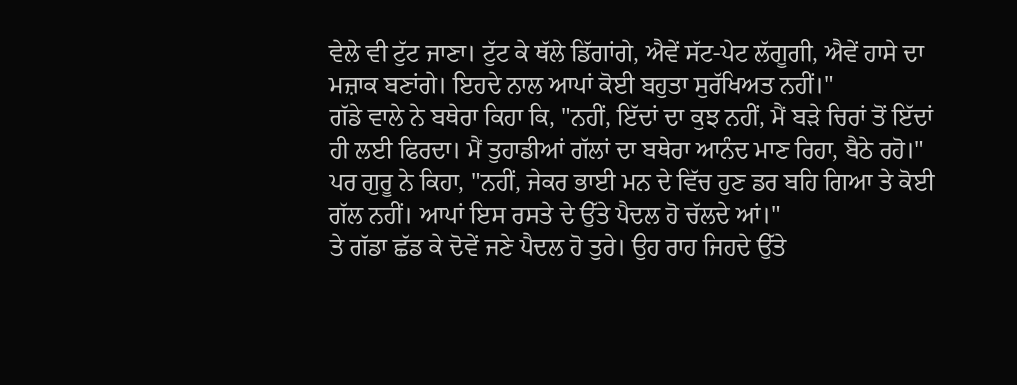ਵੇਲੇ ਵੀ ਟੁੱਟ ਜਾਣਾ। ਟੁੱਟ ਕੇ ਥੱਲੇ ਡਿੱਗਾਂਗੇ, ਐਵੇਂ ਸੱਟ-ਪੇਟ ਲੱਗੂਗੀ, ਐਵੇਂ ਹਾਸੇ ਦਾ ਮਜ਼ਾਕ ਬਣਾਂਗੇ। ਇਹਦੇ ਨਾਲ ਆਪਾਂ ਕੋਈ ਬਹੁਤਾ ਸੁਰੱਖਿਅਤ ਨਹੀਂ।"
ਗੱਡੇ ਵਾਲੇ ਨੇ ਬਥੇਰਾ ਕਿਹਾ ਕਿ, "ਨਹੀਂ, ਇੱਦਾਂ ਦਾ ਕੁਝ ਨਹੀਂ, ਮੈਂ ਬੜੇ ਚਿਰਾਂ ਤੋਂ ਇੱਦਾਂ ਹੀ ਲਈ ਫਿਰਦਾ। ਮੈਂ ਤੁਹਾਡੀਆਂ ਗੱਲਾਂ ਦਾ ਬਥੇਰਾ ਆਨੰਦ ਮਾਣ ਰਿਹਾ, ਬੈਠੇ ਰਹੋ।" ਪਰ ਗੁਰੂ ਨੇ ਕਿਹਾ, "ਨਹੀਂ, ਜੇਕਰ ਭਾਈ ਮਨ ਦੇ ਵਿੱਚ ਹੁਣ ਡਰ ਬਹਿ ਗਿਆ ਤੇ ਕੋਈ ਗੱਲ ਨਹੀਂ। ਆਪਾਂ ਇਸ ਰਸਤੇ ਦੇ ਉੱਤੇ ਪੈਦਲ ਹੋ ਚੱਲਦੇ ਆਂ।"
ਤੇ ਗੱਡਾ ਛੱਡ ਕੇ ਦੋਵੇਂ ਜਣੇ ਪੈਦਲ ਹੋ ਤੁਰੇ। ਉਹ ਰਾਹ ਜਿਹਦੇ ਉੱਤੇ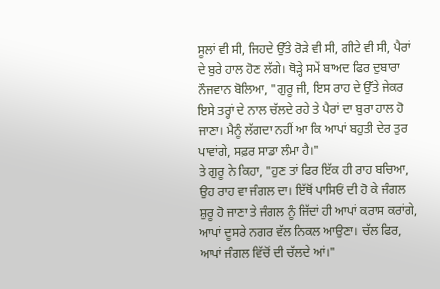ਸੂਲਾਂ ਵੀ ਸੀ, ਜਿਹਦੇ ਉੱਤੇ ਰੋੜੇ ਵੀ ਸੀ, ਗੀਟੇ ਵੀ ਸੀ, ਪੈਰਾਂ ਦੇ ਬੁਰੇ ਹਾਲ ਹੋਣ ਲੱਗੇ। ਥੋੜ੍ਹੇ ਸਮੇਂ ਬਾਅਦ ਫਿਰ ਦੁਬਾਰਾ ਨੌਜਵਾਨ ਬੋਲਿਆ, "ਗੁਰੂ ਜੀ, ਇਸ ਰਾਹ ਦੇ ਉੱਤੇ ਜੇਕਰ ਇਸੇ ਤਰ੍ਹਾਂ ਦੇ ਨਾਲ ਚੱਲਦੇ ਰਹੇ ਤੇ ਪੈਰਾਂ ਦਾ ਬੁਰਾ ਹਾਲ ਹੋ ਜਾਣਾ। ਮੈਨੂੰ ਲੱਗਦਾ ਨਹੀਂ ਆ ਕਿ ਆਪਾਂ ਬਹੁਤੀ ਦੇਰ ਤੁਰ ਪਾਵਾਂਗੇ, ਸਫ਼ਰ ਸਾਡਾ ਲੰਮਾ ਹੈ।"
ਤੇ ਗੁਰੂ ਨੇ ਕਿਹਾ, "ਹੁਣ ਤਾਂ ਫਿਰ ਇੱਕ ਹੀ ਰਾਹ ਬਚਿਆ, ਉਹ ਰਾਹ ਵਾ ਜੰਗਲ ਦਾ। ਇੱਥੋਂ ਪਾਸਿਓਂ ਦੀ ਹੋ ਕੇ ਜੰਗਲ ਸ਼ੁਰੂ ਹੋ ਜਾਣਾ ਤੇ ਜੰਗਲ ਨੂੰ ਜਿੱਦਾਂ ਹੀ ਆਪਾਂ ਕਰਾਸ ਕਰਾਂਗੇ, ਆਪਾਂ ਦੂਸਰੇ ਨਗਰ ਵੱਲ ਨਿਕਲ ਆਉਣਾ। ਚੱਲ ਫਿਰ, ਆਪਾਂ ਜੰਗਲ ਵਿੱਚੋਂ ਦੀ ਚੱਲਦੇ ਆਂ।"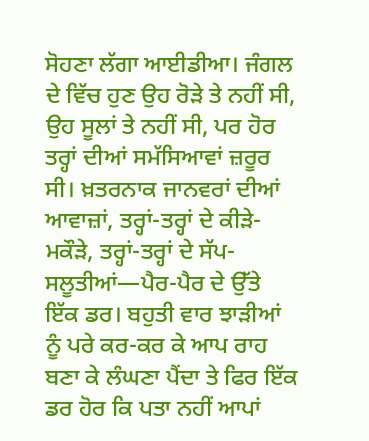ਸੋਹਣਾ ਲੱਗਾ ਆਈਡੀਆ। ਜੰਗਲ ਦੇ ਵਿੱਚ ਹੁਣ ਉਹ ਰੋੜੇ ਤੇ ਨਹੀਂ ਸੀ, ਉਹ ਸੂਲਾਂ ਤੇ ਨਹੀਂ ਸੀ, ਪਰ ਹੋਰ ਤਰ੍ਹਾਂ ਦੀਆਂ ਸਮੱਸਿਆਵਾਂ ਜ਼ਰੂਰ ਸੀ। ਖ਼ਤਰਨਾਕ ਜਾਨਵਰਾਂ ਦੀਆਂ ਆਵਾਜ਼ਾਂ, ਤਰ੍ਹਾਂ-ਤਰ੍ਹਾਂ ਦੇ ਕੀੜੇ-ਮਕੌੜੇ, ਤਰ੍ਹਾਂ-ਤਰ੍ਹਾਂ ਦੇ ਸੱਪ-ਸਲੂਤੀਆਂ—ਪੈਰ-ਪੈਰ ਦੇ ਉੱਤੇ ਇੱਕ ਡਰ। ਬਹੁਤੀ ਵਾਰ ਝਾੜੀਆਂ ਨੂੰ ਪਰੇ ਕਰ-ਕਰ ਕੇ ਆਪ ਰਾਹ ਬਣਾ ਕੇ ਲੰਘਣਾ ਪੈਂਦਾ ਤੇ ਫਿਰ ਇੱਕ ਡਰ ਹੋਰ ਕਿ ਪਤਾ ਨਹੀਂ ਆਪਾਂ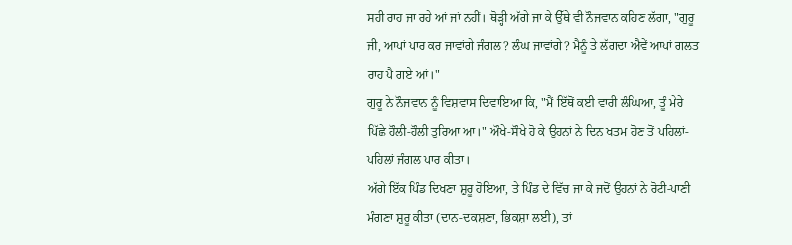ਸਹੀ ਰਾਹ ਜਾ ਰਹੇ ਆਂ ਜਾਂ ਨਹੀਂ। ਥੋੜ੍ਹੀ ਅੱਗੇ ਜਾ ਕੇ ਉੱਥੇ ਵੀ ਨੌਜਵਾਨ ਕਹਿਣ ਲੱਗਾ, "ਗੁਰੂ ਜੀ, ਆਪਾਂ ਪਾਰ ਕਰ ਜਾਵਾਂਗੇ ਜੰਗਲ? ਲੰਘ ਜਾਵਾਂਗੇ? ਮੈਨੂੰ ਤੇ ਲੱਗਦਾ ਐਵੇਂ ਆਪਾਂ ਗਲਤ ਰਾਹ ਪੈ ਗਏ ਆਂ।"
ਗੁਰੂ ਨੇ ਨੌਜਵਾਨ ਨੂੰ ਵਿਸ਼ਵਾਸ ਦਿਵਾਇਆ ਕਿ, "ਮੈਂ ਇੱਥੋਂ ਕਈ ਵਾਰੀ ਲੰਘਿਆ, ਤੂੰ ਮੇਰੇ ਪਿੱਛੇ ਹੌਲੀ-ਹੌਲੀ ਤੁਰਿਆ ਆ।" ਔਖੇ-ਸੌਖੇ ਹੋ ਕੇ ਉਹਨਾਂ ਨੇ ਦਿਨ ਖਤਮ ਹੋਣ ਤੋਂ ਪਹਿਲਾਂ-ਪਹਿਲਾਂ ਜੰਗਲ ਪਾਰ ਕੀਤਾ।
ਅੱਗੇ ਇੱਕ ਪਿੰਡ ਦਿਖਣਾ ਸ਼ੁਰੂ ਹੋਇਆ, ਤੇ ਪਿੰਡ ਦੇ ਵਿੱਚ ਜਾ ਕੇ ਜਦੋਂ ਉਹਨਾਂ ਨੇ ਰੋਟੀ-ਪਾਣੀ ਮੰਗਣਾ ਸ਼ੁਰੂ ਕੀਤਾ (ਦਾਨ-ਦਕਸ਼ਣਾ, ਭਿਕਸ਼ਾ ਲਈ), ਤਾਂ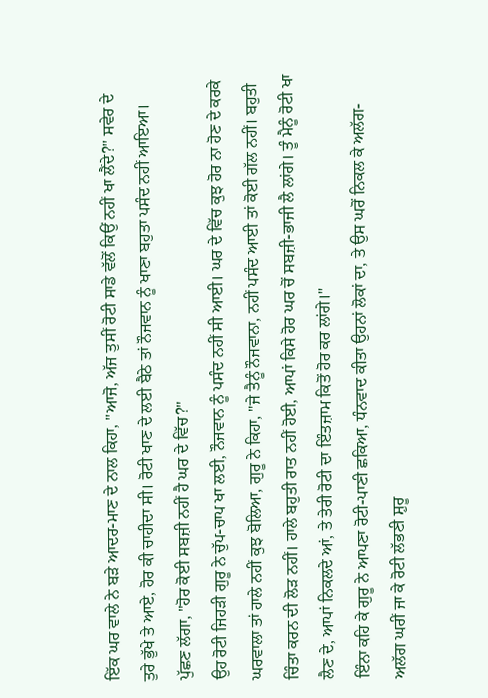ਇੱਕ ਘਰ ਵਾਲੇ ਨੇ ਬੜੇ ਆਦਰ-ਮਾਣ ਦੇ ਨਾਲ ਕਿਹਾ, "ਆਜੋ, ਅੱਜ ਤੁਸੀਂ ਰੋਟੀ ਸਾਡੇ ਵੱਲੋਂ ਕਿਉਂ ਨਹੀਂ ਖਾ ਲੈਂਦੇ?" ਸਵੇਰ ਦੇ ਤੁਰੇ ਭੁੱਖੇ ਤੇ ਆਏ, ਹੋਰ ਕੀ ਚਾਹੀਦਾ ਸੀ। ਰੋਟੀ ਖਾਣ ਦੇ ਲਈ ਬੈਠੇ ਤਾਂ ਨੌਜਵਾਨ ਨੂੰ ਖਾਣਾ ਬਹੁਤਾ ਪਸੰਦ ਨਹੀਂ ਆਇਆ। ਪੁੱਛਣ ਲੱਗਾ, "ਹੋਰ ਕੋਈ ਸਬਜ਼ੀ ਨਹੀਂ ਹੈ ਘਰ ਦੇ ਵਿੱਚ?"
ਉਹ ਰੋਟੀ ਜਿਹੜੀ ਗੁਰੂ ਨੇ ਚੁੱਪ-ਚਾਪ ਖਾ ਲਈ, ਨੌਜਵਾਨ ਨੂੰ ਪਸੰਦ ਨਹੀਂ ਸੀ ਆਈ। ਘਰ ਦੇ ਵਿੱਚ ਕੁਝ ਹੋਰ ਨਾ ਹੋਣ ਦੇ ਕਰਕੇ ਘਰਵਾਲਾ ਤਾਂ ਹਾਲੇ ਨਹੀਂ ਕੁਝ ਬੋਲਿਆ, ਗੁਰੂ ਨੇ ਕਿਹਾ, "ਜੇ ਤੈਨੂੰ ਨੌਜਵਾਨਾ, ਨਹੀਂ ਪਸੰਦ ਆਈ ਤਾਂ ਕੋਈ ਗੱਲ ਨਹੀਂ। ਬਹੁਤੀ ਚਿੰਤਾ ਕਰਨ ਦੀ ਲੋੜ ਨਹੀਂ। ਹਾਲੇ ਬਹੁਤੀ ਰਾਤ ਨਹੀਂ ਹੋਈ, ਆਪਾਂ ਕਿਸੇ ਹੋਰ ਘਰ ਚੋਂ ਸਬਜ਼ੀ-ਭਾਜੀ ਲੈ ਲਾਂਗੇ। ਤੂੰ ਮੈਨੂੰ ਰੋਟੀ ਖਾ ਲੈਣ ਦੇ, ਆਪਾਂ ਨਿਕਲਦੇ ਆਂ, ਤੇ ਤੇਰੀ ਰੋਟੀ ਦਾ ਇੰਤਜ਼ਾਮ ਕਿਤੋਂ ਹੋਰ ਕਰ ਲਾਂਗੇ।"
ਇੰਨਾ ਕਹਿ ਕੇ ਗੁਰੂ ਨੇ ਆਪਣਾ ਰੋਟੀ-ਪਾਣੀ ਛਕਿਆ, ਧੰਨਵਾਦ ਕੀਤਾ ਉਹਨਾਂ ਲੋਕਾਂ ਦਾ, ਤੇ ਉਸ ਘਰੋਂ ਨਿਕਲ ਕੇ ਅਲੱਗ-ਅਲੱਗ ਘਰੀਂ ਜਾ ਕੇ ਰੋਟੀ ਲੱਭਣੀ ਸ਼ੁਰੂ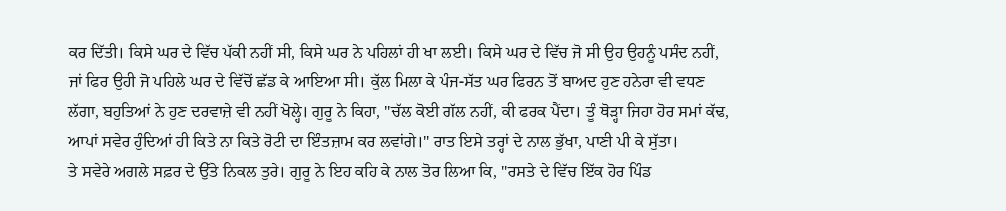ਕਰ ਦਿੱਤੀ। ਕਿਸੇ ਘਰ ਦੇ ਵਿੱਚ ਪੱਕੀ ਨਹੀਂ ਸੀ, ਕਿਸੇ ਘਰ ਨੇ ਪਹਿਲਾਂ ਹੀ ਖਾ ਲਈ। ਕਿਸੇ ਘਰ ਦੇ ਵਿੱਚ ਜੋ ਸੀ ਉਹ ਉਹਨੂੰ ਪਸੰਦ ਨਹੀਂ, ਜਾਂ ਫਿਰ ਉਹੀ ਜੋ ਪਹਿਲੇ ਘਰ ਦੇ ਵਿੱਚੋਂ ਛੱਡ ਕੇ ਆਇਆ ਸੀ। ਕੁੱਲ ਮਿਲਾ ਕੇ ਪੰਜ-ਸੱਤ ਘਰ ਫਿਰਨ ਤੋਂ ਬਾਅਦ ਹੁਣ ਹਨੇਰਾ ਵੀ ਵਧਣ ਲੱਗਾ, ਬਹੁਤਿਆਂ ਨੇ ਹੁਣ ਦਰਵਾਜ਼ੇ ਵੀ ਨਹੀਂ ਖੋਲ੍ਹੇ। ਗੁਰੂ ਨੇ ਕਿਹਾ, "ਚੱਲ ਕੋਈ ਗੱਲ ਨਹੀਂ, ਕੀ ਫਰਕ ਪੈਂਦਾ। ਤੂੰ ਥੋੜ੍ਹਾ ਜਿਹਾ ਹੋਰ ਸਮਾਂ ਕੱਢ, ਆਪਾਂ ਸਵੇਰ ਹੁੰਦਿਆਂ ਹੀ ਕਿਤੇ ਨਾ ਕਿਤੇ ਰੋਟੀ ਦਾ ਇੰਤਜ਼ਾਮ ਕਰ ਲਵਾਂਗੇ।" ਰਾਤ ਇਸੇ ਤਰ੍ਹਾਂ ਦੇ ਨਾਲ ਭੁੱਖਾ, ਪਾਣੀ ਪੀ ਕੇ ਸੁੱਤਾ।
ਤੇ ਸਵੇਰੇ ਅਗਲੇ ਸਫ਼ਰ ਦੇ ਉੱਤੇ ਨਿਕਲ ਤੁਰੇ। ਗੁਰੂ ਨੇ ਇਹ ਕਹਿ ਕੇ ਨਾਲ ਤੋਰ ਲਿਆ ਕਿ, "ਰਸਤੇ ਦੇ ਵਿੱਚ ਇੱਕ ਹੋਰ ਪਿੰਡ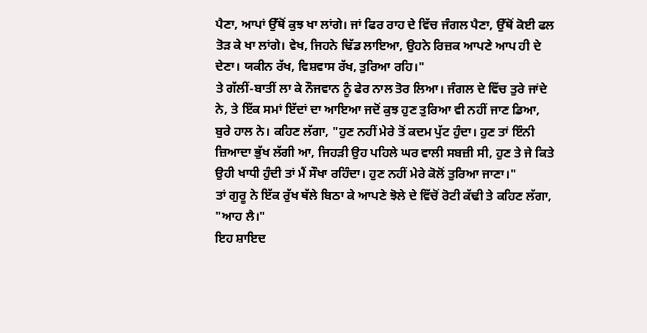ਪੈਣਾ, ਆਪਾਂ ਉੱਥੋਂ ਕੁਝ ਖਾ ਲਾਂਗੇ। ਜਾਂ ਫਿਰ ਰਾਹ ਦੇ ਵਿੱਚ ਜੰਗਲ ਪੈਣਾ, ਉੱਥੋਂ ਕੋਈ ਫਲ ਤੋੜ ਕੇ ਖਾ ਲਾਂਗੇ। ਵੇਖ, ਜਿਹਨੇ ਢਿੱਡ ਲਾਇਆ, ਉਹਨੇ ਰਿਜ਼ਕ ਆਪਣੇ ਆਪ ਹੀ ਦੇ ਦੇਣਾ। ਯਕੀਨ ਰੱਖ, ਵਿਸ਼ਵਾਸ ਰੱਖ, ਤੁਰਿਆ ਰਹਿ।"
ਤੇ ਗੱਲੀਂ-ਬਾਤੀਂ ਲਾ ਕੇ ਨੌਜਵਾਨ ਨੂੰ ਫੇਰ ਨਾਲ ਤੋਰ ਲਿਆ। ਜੰਗਲ ਦੇ ਵਿੱਚ ਤੁਰੇ ਜਾਂਦੇ ਨੇ, ਤੇ ਇੱਕ ਸਮਾਂ ਇੱਦਾਂ ਦਾ ਆਇਆ ਜਦੋਂ ਕੁਝ ਹੁਣ ਤੁਰਿਆ ਵੀ ਨਹੀਂ ਜਾਣ ਡਿਆ, ਬੁਰੇ ਹਾਲ ਨੇ। ਕਹਿਣ ਲੱਗਾ, "ਹੁਣ ਨਹੀਂ ਮੇਰੇ ਤੋਂ ਕਦਮ ਪੁੱਟ ਹੁੰਦਾ। ਹੁਣ ਤਾਂ ਇੰਨੀ ਜ਼ਿਆਦਾ ਭੁੱਖ ਲੱਗੀ ਆ, ਜਿਹੜੀ ਉਹ ਪਹਿਲੇ ਘਰ ਵਾਲੀ ਸਬਜ਼ੀ ਸੀ, ਹੁਣ ਤੇ ਜੇ ਕਿਤੇ ਉਹੀ ਖਾਧੀ ਹੁੰਦੀ ਤਾਂ ਮੈਂ ਸੌਖਾ ਰਹਿੰਦਾ। ਹੁਣ ਨਹੀਂ ਮੇਰੇ ਕੋਲੋਂ ਤੁਰਿਆ ਜਾਣਾ।"
ਤਾਂ ਗੁਰੂ ਨੇ ਇੱਕ ਰੁੱਖ ਥੱਲੇ ਬਿਠਾ ਕੇ ਆਪਣੇ ਝੋਲੇ ਦੇ ਵਿੱਚੋਂ ਰੋਟੀ ਕੱਢੀ ਤੇ ਕਹਿਣ ਲੱਗਾ, "ਆਹ ਲੈ।"
ਇਹ ਸ਼ਾਇਦ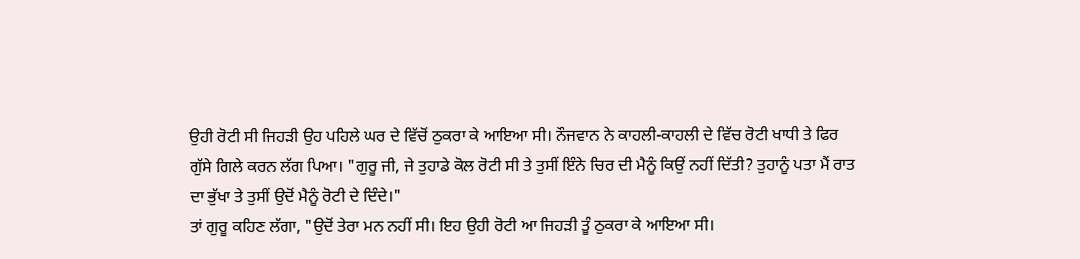ਉਹੀ ਰੋਟੀ ਸੀ ਜਿਹੜੀ ਉਹ ਪਹਿਲੇ ਘਰ ਦੇ ਵਿੱਚੋਂ ਠੁਕਰਾ ਕੇ ਆਇਆ ਸੀ। ਨੌਜਵਾਨ ਨੇ ਕਾਹਲੀ-ਕਾਹਲੀ ਦੇ ਵਿੱਚ ਰੋਟੀ ਖਾਧੀ ਤੇ ਫਿਰ ਗੁੱਸੇ ਗਿਲੇ ਕਰਨ ਲੱਗ ਪਿਆ। "ਗੁਰੂ ਜੀ, ਜੇ ਤੁਹਾਡੇ ਕੋਲ ਰੋਟੀ ਸੀ ਤੇ ਤੁਸੀਂ ਇੰਨੇ ਚਿਰ ਦੀ ਮੈਨੂੰ ਕਿਉਂ ਨਹੀਂ ਦਿੱਤੀ? ਤੁਹਾਨੂੰ ਪਤਾ ਮੈਂ ਰਾਤ ਦਾ ਭੁੱਖਾ ਤੇ ਤੁਸੀਂ ਉਦੋਂ ਮੈਨੂੰ ਰੋਟੀ ਦੇ ਦਿੰਦੇ।"
ਤਾਂ ਗੁਰੂ ਕਹਿਣ ਲੱਗਾ, "ਉਦੋਂ ਤੇਰਾ ਮਨ ਨਹੀਂ ਸੀ। ਇਹ ਉਹੀ ਰੋਟੀ ਆ ਜਿਹੜੀ ਤੂੰ ਠੁਕਰਾ ਕੇ ਆਇਆ ਸੀ।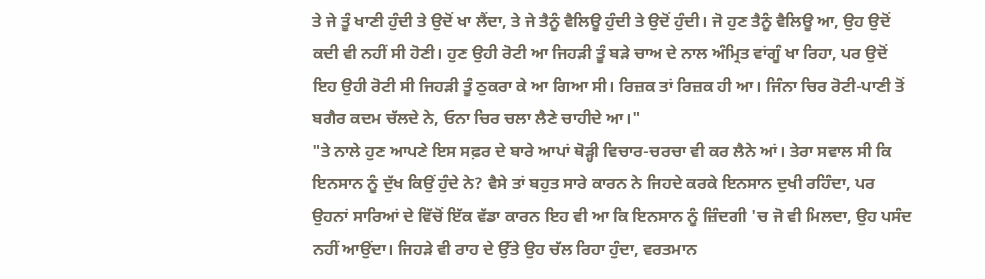ਤੇ ਜੇ ਤੂੰ ਖਾਣੀ ਹੁੰਦੀ ਤੇ ਉਦੋਂ ਖਾ ਲੈਂਦਾ, ਤੇ ਜੇ ਤੈਨੂੰ ਵੈਲਿਊ ਹੁੰਦੀ ਤੇ ਉਦੋਂ ਹੁੰਦੀ। ਜੋ ਹੁਣ ਤੈਨੂੰ ਵੈਲਿਊ ਆ, ਉਹ ਉਦੋਂ ਕਦੀ ਵੀ ਨਹੀਂ ਸੀ ਹੋਣੀ। ਹੁਣ ਉਹੀ ਰੋਟੀ ਆ ਜਿਹੜੀ ਤੂੰ ਬੜੇ ਚਾਅ ਦੇ ਨਾਲ ਅੰਮ੍ਰਿਤ ਵਾਂਗੂੰ ਖਾ ਰਿਹਾ, ਪਰ ਉਦੋਂ ਇਹ ਉਹੀ ਰੋਟੀ ਸੀ ਜਿਹੜੀ ਤੂੰ ਠੁਕਰਾ ਕੇ ਆ ਗਿਆ ਸੀ। ਰਿਜ਼ਕ ਤਾਂ ਰਿਜ਼ਕ ਹੀ ਆ। ਜਿੰਨਾ ਚਿਰ ਰੋਟੀ-ਪਾਣੀ ਤੋਂ ਬਗੈਰ ਕਦਮ ਚੱਲਦੇ ਨੇ, ਓਨਾ ਚਿਰ ਚਲਾ ਲੈਣੇ ਚਾਹੀਦੇ ਆ।"
"ਤੇ ਨਾਲੇ ਹੁਣ ਆਪਣੇ ਇਸ ਸਫ਼ਰ ਦੇ ਬਾਰੇ ਆਪਾਂ ਥੋੜ੍ਹੀ ਵਿਚਾਰ-ਚਰਚਾ ਵੀ ਕਰ ਲੈਨੇ ਆਂ। ਤੇਰਾ ਸਵਾਲ ਸੀ ਕਿ ਇਨਸਾਨ ਨੂੰ ਦੁੱਖ ਕਿਉਂ ਹੁੰਦੇ ਨੇ? ਵੈਸੇ ਤਾਂ ਬਹੁਤ ਸਾਰੇ ਕਾਰਨ ਨੇ ਜਿਹਦੇ ਕਰਕੇ ਇਨਸਾਨ ਦੁਖੀ ਰਹਿੰਦਾ, ਪਰ ਉਹਨਾਂ ਸਾਰਿਆਂ ਦੇ ਵਿੱਚੋਂ ਇੱਕ ਵੱਡਾ ਕਾਰਨ ਇਹ ਵੀ ਆ ਕਿ ਇਨਸਾਨ ਨੂੰ ਜ਼ਿੰਦਗੀ 'ਚ ਜੋ ਵੀ ਮਿਲਦਾ, ਉਹ ਪਸੰਦ ਨਹੀਂ ਆਉਂਦਾ। ਜਿਹੜੇ ਵੀ ਰਾਹ ਦੇ ਉੱਤੇ ਉਹ ਚੱਲ ਰਿਹਾ ਹੁੰਦਾ, ਵਰਤਮਾਨ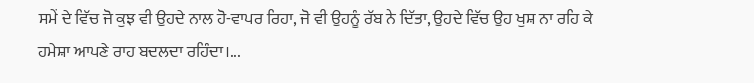ਸਮੇਂ ਦੇ ਵਿੱਚ ਜੋ ਕੁਝ ਵੀ ਉਹਦੇ ਨਾਲ ਹੋ-ਵਾਪਰ ਰਿਹਾ, ਜੋ ਵੀ ਉਹਨੂੰ ਰੱਬ ਨੇ ਦਿੱਤਾ, ਉਹਦੇ ਵਿੱਚ ਉਹ ਖੁਸ਼ ਨਾ ਰਹਿ ਕੇ ਹਮੇਸ਼ਾ ਆਪਣੇ ਰਾਹ ਬਦਲਦਾ ਰਹਿੰਦਾ।...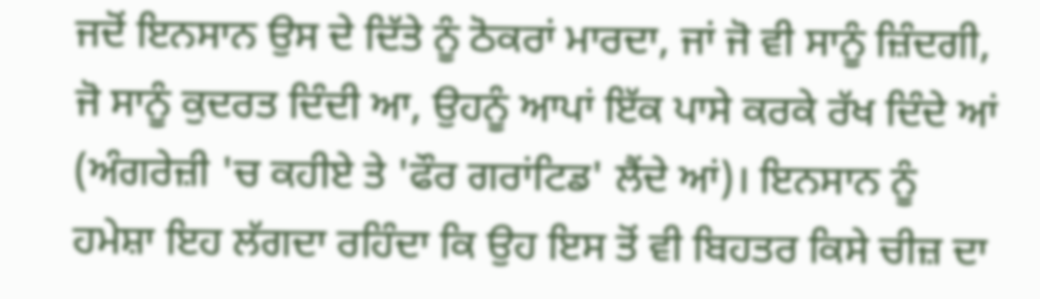ਜਦੋਂ ਇਨਸਾਨ ਉਸ ਦੇ ਦਿੱਤੇ ਨੂੰ ਠੋਕਰਾਂ ਮਾਰਦਾ, ਜਾਂ ਜੋ ਵੀ ਸਾਨੂੰ ਜ਼ਿੰਦਗੀ, ਜੋ ਸਾਨੂੰ ਕੁਦਰਤ ਦਿੰਦੀ ਆ, ਉਹਨੂੰ ਆਪਾਂ ਇੱਕ ਪਾਸੇ ਕਰਕੇ ਰੱਖ ਦਿੰਦੇ ਆਂ (ਅੰਗਰੇਜ਼ੀ 'ਚ ਕਹੀਏ ਤੇ 'ਫੌਰ ਗਰਾਂਟਿਡ' ਲੈਂਦੇ ਆਂ)। ਇਨਸਾਨ ਨੂੰ ਹਮੇਸ਼ਾ ਇਹ ਲੱਗਦਾ ਰਹਿੰਦਾ ਕਿ ਉਹ ਇਸ ਤੋਂ ਵੀ ਬਿਹਤਰ ਕਿਸੇ ਚੀਜ਼ ਦਾ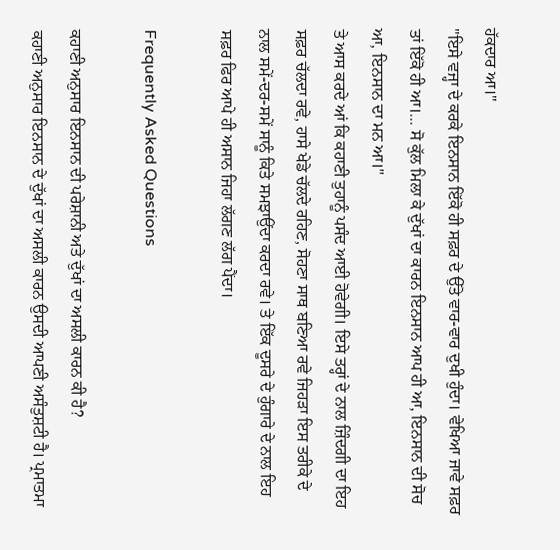ਹੱਕਦਾਰ ਆ।"
"ਇਸੇ ਵਜ੍ਹਾ ਦੇ ਕਰਕੇ ਇਨਸਾਨ ਇੱਕੋ ਹੀ ਸਫ਼ਰ ਦੇ ਉੱਤੇ ਵਾਰ-ਵਾਰ ਦੁਖੀ ਹੁੰਦਾ। ਵੇਖਿਆ ਜਾਵੇ ਸਫ਼ਰ ਤਾਂ ਇੱਕੋ ਹੀ ਆ।... ਸੋ ਕੁੱਲ ਮਿਲਾ ਕੇ ਦੁੱਖਾਂ ਦਾ ਕਾਰਨ ਇਨਸਾਨ ਆਪ ਹੀ ਆ, ਇਨਸਾਨ ਦੀ ਸੋਚ ਆ, ਇਨਸਾਨ ਦਾ ਮਨ ਆ।"
ਤੇ ਆਸ ਕਰਦੇ ਆਂ ਕਿ ਕਹਾਣੀ ਤੁਹਾਨੂੰ ਪਸੰਦ ਆਈ ਹੋਵੇਗੀ। ਇਸੇ ਤਰ੍ਹਾਂ ਦੇ ਨਾਲ ਜ਼ਿੰਦਗੀ ਦਾ ਇਹ ਸਫ਼ਰ ਚੱਲਦਾ ਰਵੇ, ਹਾਸੇ ਖੇਡੇ ਚੱਲਦੇ ਰਹਿਣ, ਸੋਹਣਾ ਸਾਥ ਬਣਿਆ ਰਵੇ ਜਿਹੜਾ ਇਸ ਤਰੀਕੇ ਦੇ ਨਾਲ ਸਮੇਂ-ਦਰ-ਸਮੇਂ ਸਾਨੂੰ ਕਿਤੇ ਸਮਝਾਉਂਦਾ ਕਰਦਾ ਰਵੇ। ਤੇ ਇੱਕ ਦੂਸਰੇ ਦੇ ਹੁੰਗਾਰੇ ਦੇ ਨਾਲ ਇਹ ਸਫ਼ਰ ਫਿਰ ਆਪੇ ਹੀ ਅਸਾਨ ਜਿਹਾ ਲੱਗਣ ਲੱਗ ਪੈਂਦਾ।

Frequently Asked Questions

ਕਹਾਣੀ ਅਨੁਸਾਰ ਇਨਸਾਨ ਦੀ ਪਰੇਸ਼ਾਨੀ ਅਤੇ ਦੁੱਖਾਂ ਦਾ ਅਸਲੀ ਕਾਰਨ ਕੀ ਹੈ?
ਕਹਾਣੀ ਅਨੁਸਾਰ ਇਨਸਾਨ ਦੇ ਦੁੱਖਾਂ ਦਾ ਅਸਲੀ ਕਾਰਨ ਉਸਦੀ ਆਪਣੀ ਅਸੰਤੁਸ਼ਟੀ ਹੈ। ਪ੍ਰਮਾਤਮਾ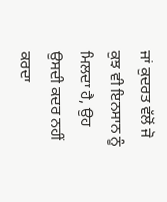ਜਾਂ ਕੁਦਰਤ ਵੱਲੋਂ ਜੋ ਕੁਝ ਵੀ ਇਨਸਾਨ ਨੂੰ ਮਿਲਦਾ ਹੈ, ਉਹ ਉਸਦੀ ਕਦਰ ਨਹੀਂ ਕਰਦਾ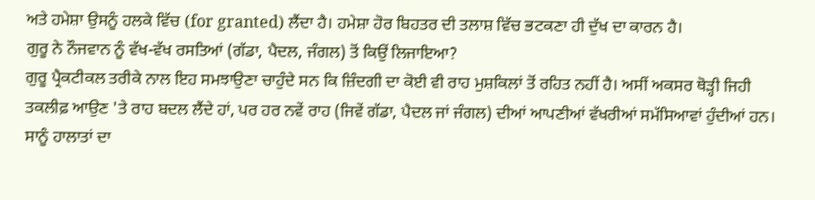ਅਤੇ ਹਮੇਸ਼ਾ ਉਸਨੂੰ ਹਲਕੇ ਵਿੱਚ (for granted) ਲੈਂਦਾ ਹੈ। ਹਮੇਸ਼ਾ ਹੋਰ ਬਿਹਤਰ ਦੀ ਤਲਾਸ਼ ਵਿੱਚ ਭਟਕਣਾ ਹੀ ਦੁੱਖ ਦਾ ਕਾਰਨ ਹੈ।
ਗੁਰੂ ਨੇ ਨੌਜਵਾਨ ਨੂੰ ਵੱਖ-ਵੱਖ ਰਸਤਿਆਂ (ਗੱਡਾ, ਪੈਦਲ, ਜੰਗਲ) ਤੋਂ ਕਿਉਂ ਲਿਜਾਇਆ?
ਗੁਰੂ ਪ੍ਰੈਕਟੀਕਲ ਤਰੀਕੇ ਨਾਲ ਇਹ ਸਮਝਾਉਣਾ ਚਾਹੁੰਦੇ ਸਨ ਕਿ ਜ਼ਿੰਦਗੀ ਦਾ ਕੋਈ ਵੀ ਰਾਹ ਮੁਸ਼ਕਿਲਾਂ ਤੋਂ ਰਹਿਤ ਨਹੀਂ ਹੈ। ਅਸੀਂ ਅਕਸਰ ਥੋੜ੍ਹੀ ਜਿਹੀ ਤਕਲੀਫ਼ ਆਉਣ 'ਤੇ ਰਾਹ ਬਦਲ ਲੈਂਦੇ ਹਾਂ, ਪਰ ਹਰ ਨਵੇਂ ਰਾਹ (ਜਿਵੇਂ ਗੱਡਾ, ਪੈਦਲ ਜਾਂ ਜੰਗਲ) ਦੀਆਂ ਆਪਣੀਆਂ ਵੱਖਰੀਆਂ ਸਮੱਸਿਆਵਾਂ ਹੁੰਦੀਆਂ ਹਨ। ਸਾਨੂੰ ਹਾਲਾਤਾਂ ਦਾ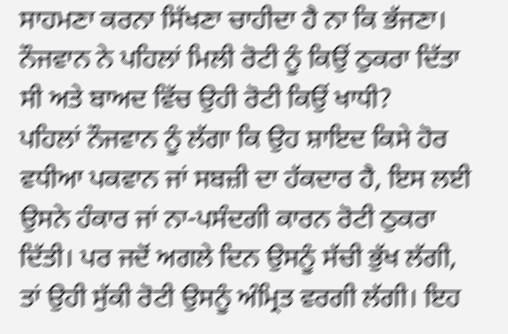ਸਾਹਮਣਾ ਕਰਨਾ ਸਿੱਖਣਾ ਚਾਹੀਦਾ ਹੈ ਨਾ ਕਿ ਭੱਜਣਾ।
ਨੌਜਵਾਨ ਨੇ ਪਹਿਲਾਂ ਮਿਲੀ ਰੋਟੀ ਨੂੰ ਕਿਉਂ ਠੁਕਰਾ ਦਿੱਤਾ ਸੀ ਅਤੇ ਬਾਅਦ ਵਿੱਚ ਉਹੀ ਰੋਟੀ ਕਿਉਂ ਖਾਧੀ?
ਪਹਿਲਾਂ ਨੌਜਵਾਨ ਨੂੰ ਲੱਗਾ ਕਿ ਉਹ ਸ਼ਾਇਦ ਕਿਸੇ ਹੋਰ ਵਧੀਆ ਪਕਵਾਨ ਜਾਂ ਸਬਜ਼ੀ ਦਾ ਹੱਕਦਾਰ ਹੈ, ਇਸ ਲਈ ਉਸਨੇ ਹੰਕਾਰ ਜਾਂ ਨਾ-ਪਸੰਦਗੀ ਕਾਰਨ ਰੋਟੀ ਠੁਕਰਾ ਦਿੱਤੀ। ਪਰ ਜਦੋਂ ਅਗਲੇ ਦਿਨ ਉਸਨੂੰ ਸੱਚੀ ਭੁੱਖ ਲੱਗੀ, ਤਾਂ ਉਹੀ ਸੁੱਕੀ ਰੋਟੀ ਉਸਨੂੰ ਅੰਮ੍ਰਿਤ ਵਰਗੀ ਲੱਗੀ। ਇਹ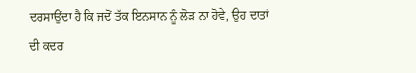ਦਰਸਾਉਂਦਾ ਹੈ ਕਿ ਜਦੋਂ ਤੱਕ ਇਨਸਾਨ ਨੂੰ ਲੋੜ ਨਾ ਹੋਵੇ, ਉਹ ਦਾਤਾਂ ਦੀ ਕਦਰ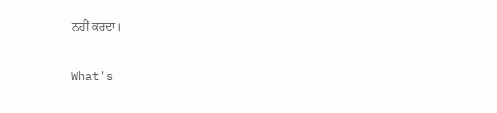ਨਹੀਂ ਕਰਦਾ।

What's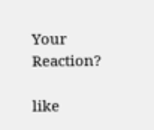Your Reaction?

like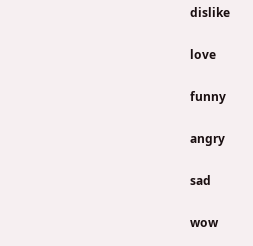dislike

love

funny

angry

sad

wow